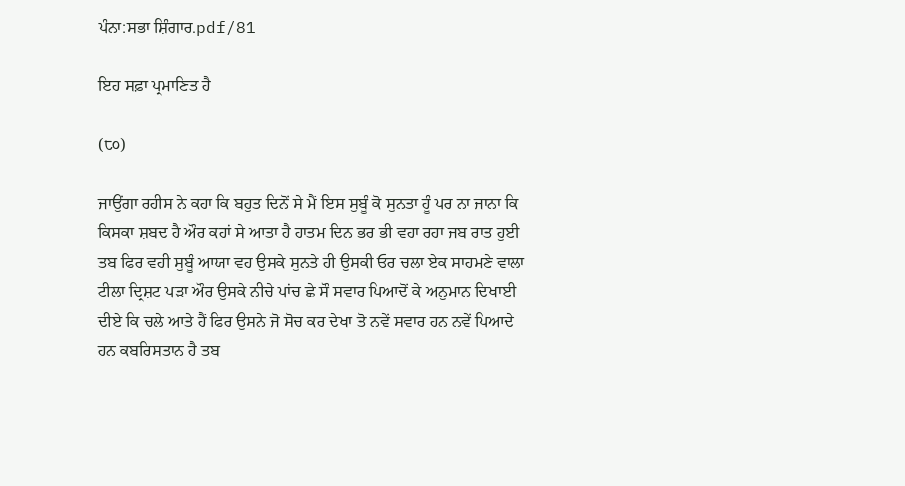ਪੰਨਾ:ਸਭਾ ਸ਼ਿੰਗਾਰ.pdf/81

ਇਹ ਸਫ਼ਾ ਪ੍ਰਮਾਣਿਤ ਹੈ

(੮੦)

ਜਾਉਂਗਾ ਰਹੀਸ ਨੇ ਕਹਾ ਕਿ ਬਹੁਤ ਦਿਨੋਂ ਸੇ ਮੈਂ ਇਸ ਸੁਬੂੰ ਕੋ ਸੁਨਤਾ ਹੂੰ ਪਰ ਨਾ ਜਾਨਾ ਕਿ ਕਿਸਕਾ ਸ਼ਬਦ ਹੈ ਔਰ ਕਹਾਂ ਸੇ ਆਤਾ ਹੈ ਹਾਤਮ ਦਿਨ ਭਰ ਭੀ ਵਹਾ ਰਹਾ ਜਬ ਰਾਤ ਹੁਈ ਤਬ ਫਿਰ ਵਹੀ ਸੁਬੂੰ ਆਯਾ ਵਹ ਉਸਕੇ ਸੁਨਤੇ ਹੀ ਉਸਕੀ ਓਰ ਚਲਾ ਏਕ ਸਾਹਮਣੇ ਵਾਲਾ ਟੀਲਾ ਦ੍ਰਿਸ਼ਟ ਪੜਾ ਔਰ ਉਸਕੇ ਨੀਚੇ ਪਾਂਚ ਛੇ ਸੌ ਸਵਾਰ ਪਿਆਦੋਂ ਕੇ ਅਨੁਮਾਨ ਦਿਖਾਈ ਦੀਏ ਕਿ ਚਲੇ ਆਤੇ ਹੈਂ ਫਿਰ ਉਸਨੇ ਜੋ ਸੋਚ ਕਰ ਦੇਖਾ ਤੋ ਨਵੇਂ ਸਵਾਰ ਹਨ ਨਵੇਂ ਪਿਆਦੇ ਹਨ ਕਬਰਿਸਤਾਨ ਹੈ ਤਬ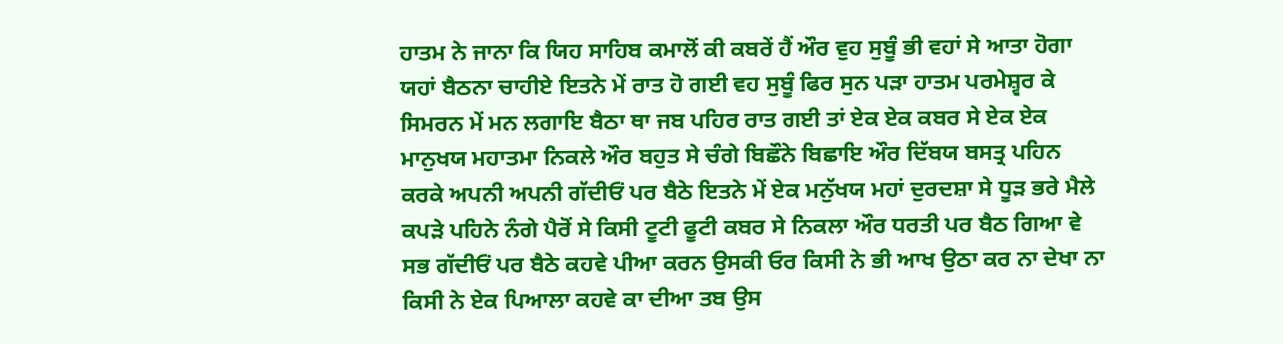ਹਾਤਮ ਨੇ ਜਾਨਾ ਕਿ ਯਿਹ ਸਾਹਿਬ ਕਮਾਲੋਂ ਕੀ ਕਬਰੇਂ ਹੈਂ ਔਰ ਵੁਹ ਸੁਬੂੰ ਭੀ ਵਹਾਂ ਸੇ ਆਤਾ ਹੋਗਾ ਯਹਾਂ ਬੈਠਨਾ ਚਾਹੀਏ ਇਤਨੇ ਮੇਂ ਰਾਤ ਹੋ ਗਈ ਵਹ ਸੁਬੂੰ ਫਿਰ ਸੁਨ ਪੜਾ ਹਾਤਮ ਪਰਮੇਸ਼੍ਵਰ ਕੇ ਸਿਮਰਨ ਮੇਂ ਮਨ ਲਗਾਇ ਬੈਠਾ ਥਾ ਜਬ ਪਹਿਰ ਰਾਤ ਗਈ ਤਾਂ ਏਕ ਏਕ ਕਬਰ ਸੇ ਏਕ ਏਕ ਮਾਨੁਖਯ ਮਹਾਤਮਾ ਨਿਕਲੇ ਔਰ ਬਹੁਤ ਸੇ ਚੰਗੇ ਬਿਛੌਨੇ ਬਿਛਾਇ ਔਰ ਦਿੱਬਯ ਬਸਤ੍ਰ ਪਹਿਨ ਕਰਕੇ ਅਪਨੀ ਅਪਨੀ ਗੱਦੀਓਂ ਪਰ ਬੈਠੇ ਇਤਨੇ ਮੇਂ ਏਕ ਮਨੁੱਖਯ ਮਹਾਂ ਦੁਰਦਸ਼ਾ ਸੇ ਧੂੜ ਭਰੇ ਮੈਲੇ ਕਪੜੇ ਪਹਿਨੇ ਨੰਗੇ ਪੈਰੋਂ ਸੇ ਕਿਸੀ ਟੂਟੀ ਫੂਟੀ ਕਬਰ ਸੇ ਨਿਕਲਾ ਔਰ ਧਰਤੀ ਪਰ ਬੈਠ ਗਿਆ ਵੇ ਸਭ ਗੱਦੀਓਂ ਪਰ ਬੈਠੇ ਕਹਵੇ ਪੀਆ ਕਰਨ ਉਸਕੀ ਓਰ ਕਿਸੀ ਨੇ ਭੀ ਆਖ ਉਠਾ ਕਰ ਨਾ ਦੇਖਾ ਨਾ ਕਿਸੀ ਨੇ ਏਕ ਪਿਆਲਾ ਕਹਵੇ ਕਾ ਦੀਆ ਤਬ ਉਸ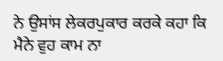ਨੇ ਉਸਾਂਸ ਲੇਕਰਪੁਕਾਰ ਕਰਕੇ ਕਹਾ ਕਿ ਮੈਨੇ ਵੁਹ ਕਾਮ ਨਾ